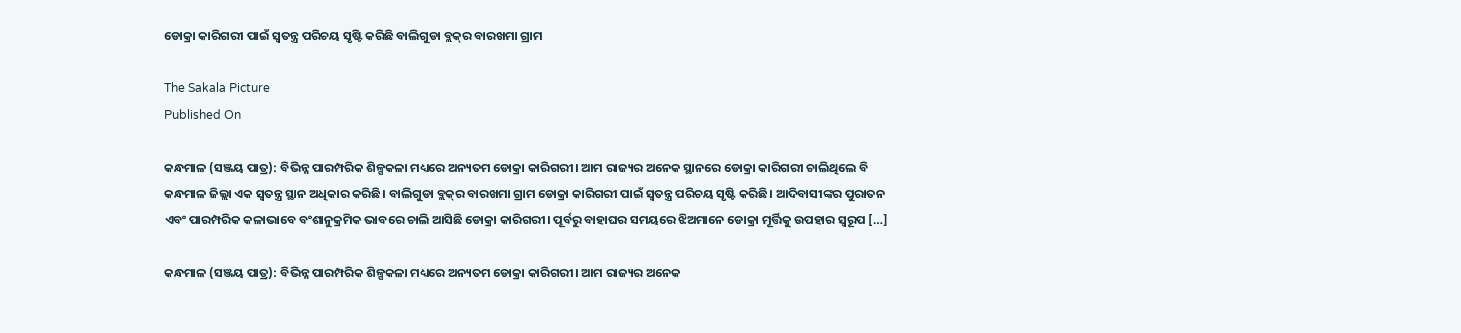ଡୋକ୍ରା କାରିଗରୀ ପାଇଁ ସ୍ୱତନ୍ତ୍ର ପରିଚୟ ସୃଷ୍ଟି କରିଛି ବାଲିଗୁଡା ବ୍ଲକ୍‌ର ବାରଖମା ଗ୍ରାମ

The Sakala Picture
Published On

କନ୍ଧମାଳ (ସଞ୍ଜୟ ପାତ୍ର): ବିଭିନ୍ନ ପାରମ୍ପରିକ ଶିଳ୍ପକଳା ମଧ୍ୟରେ ଅନ୍ୟତମ ଡୋକ୍ରା କାରିଗରୀ। ଆମ ରାଜ୍ୟର ଅନେକ ସ୍ଥାନରେ ଡୋକ୍ରା କାରିଗରୀ ଚାଲିଥିଲେ ବି କନ୍ଧମାଳ ଜିଲ୍ଲା ଏକ ସ୍ୱତନ୍ତ୍ର ସ୍ଥାନ ଅଧିକାର କରିଛି। ବାଲିଗୁଡା ବ୍ଲକ୍‌ର ବାରଖମା ଗ୍ରାମ ଡୋକ୍ରା କାରିଗରୀ ପାଇଁ ସ୍ୱତନ୍ତ୍ର ପରିଚୟ ସୃଷ୍ଟି କରିଛି। ଆଦିବାସୀଙ୍କର ପୁରାତନ ଏବଂ ପାରମ୍ପରିକ କଳାଭାବେ ବଂଶାନୁକ୍ରମିକ ଭାବରେ ଚାଲି ଆସିଛି ଡୋକ୍ରା କାରିଗରୀ। ପୂର୍ବରୁ ବାହାଘର ସମୟରେ ଝିଅମାନେ ଡୋକ୍ରା ମୂର୍ତ୍ତିକୁ ଉପହାର ସ୍ୱରୂପ […]

କନ୍ଧମାଳ (ସଞ୍ଜୟ ପାତ୍ର): ବିଭିନ୍ନ ପାରମ୍ପରିକ ଶିଳ୍ପକଳା ମଧ୍ୟରେ ଅନ୍ୟତମ ଡୋକ୍ରା କାରିଗରୀ। ଆମ ରାଜ୍ୟର ଅନେକ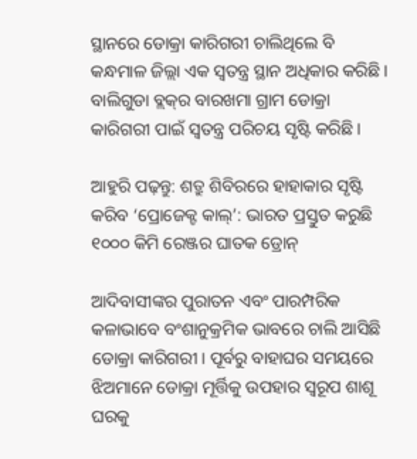ସ୍ଥାନରେ ଡୋକ୍ରା କାରିଗରୀ ଚାଲିଥିଲେ ବି କନ୍ଧମାଳ ଜିଲ୍ଲା ଏକ ସ୍ୱତନ୍ତ୍ର ସ୍ଥାନ ଅଧିକାର କରିଛି। ବାଲିଗୁଡା ବ୍ଲକ୍‌ର ବାରଖମା ଗ୍ରାମ ଡୋକ୍ରା କାରିଗରୀ ପାଇଁ ସ୍ୱତନ୍ତ୍ର ପରିଚୟ ସୃଷ୍ଟି କରିଛି।

ଆହୁରି ପଢ଼ନ୍ତୁ: ଶତ୍ରୁ ଶିବିରରେ ହାହାକାର ସୃଷ୍ଟି କରିବ ‘ପ୍ରୋଜେକ୍ଟ କାଲ୍’: ଭାରତ ପ୍ରସ୍ତୁତ କରୁଛି ୧୦୦୦ କିମି ରେଞ୍ଜର ଘାତକ ଡ୍ରୋନ୍

ଆଦିବାସୀଙ୍କର ପୁରାତନ ଏବଂ ପାରମ୍ପରିକ କଳାଭାବେ ବଂଶାନୁକ୍ରମିକ ଭାବରେ ଚାଲି ଆସିଛି ଡୋକ୍ରା କାରିଗରୀ। ପୂର୍ବରୁ ବାହାଘର ସମୟରେ ଝିଅମାନେ ଡୋକ୍ରା ମୂର୍ତ୍ତିକୁ ଉପହାର ସ୍ୱରୂପ ଶାଶୂ ଘରକୁ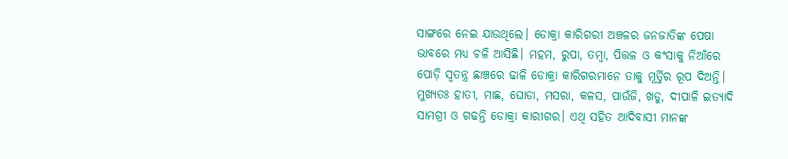ସାଙ୍ଗରେ ନେଇ ଯାଉଥିଲେ। ଡୋକ୍ରା କାରିଗରୀ ଅଞ୍ଚଳର ଜନଜାତିଙ୍କ ପେଷା ଭାବରେ ମଧ୍ୟ ଚଳି ଆସିଛି। ମହମ, ରୁପା, ତମ୍ୱା, ପିତ୍ତଳ ଓ କଂସାକୁ ନିଆଁରେ ପୋଡ଼ି ସ୍ୱତନ୍ତ୍ର ଛାଞ୍ଚରେ ଢାଳି ଡୋକ୍ରା କାରିଗରମାନେ ତାକୁ ମୂର୍ତ୍ତିର ରୂପ ଦିଅନ୍ତି। ମୁଖ୍ୟତଃ ହାତୀ, ମାଛ, ଘୋଡା, ମସରା, କଳସ, ପାଉଁଜି, ଖଡୁ, ଦୀପାଳି ଇତ୍ୟାଦି ସାମଗ୍ରୀ ଓ ଗଢନ୍ତି ଡୋକ୍ରା କାରୀଗର। ଏଥି ସହିତ ଆଦିବାସୀ ମାନଙ୍କ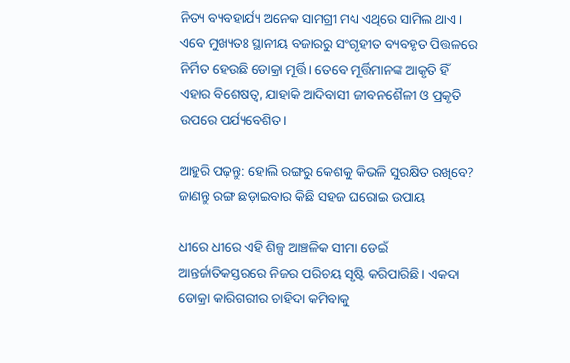ନିତ୍ୟ ବ୍ୟବହାର୍ଯ୍ୟ ଅନେକ ସାମଗ୍ରୀ ମଧ୍ୟ ଏଥିରେ ସାମିଲ ଥାଏ। ଏବେ ମୁଖ୍ୟତଃ ସ୍ଥାନୀୟ ବଜାରରୁ ସଂଗୃହୀତ ବ୍ୟବହୃତ ପିତ୍ତଳରେ ନିର୍ମିତ ହେଉଛି ଡୋକ୍ରା ମୂର୍ତ୍ତି। ତେବେ ମୂର୍ତ୍ତିମାନଙ୍କ ଆକୃତି ହିଁ ଏହାର ବିଶେଷତ୍ୱ, ଯାହାକି ଆଦିବାସୀ ଜୀବନଶୈଳୀ ଓ ପ୍ରକୃତି ଉପରେ ପର୍ଯ୍ୟବେଶିତ।

ଆହୁରି ପଢ଼ନ୍ତୁ: ହୋଲି ରଙ୍ଗରୁ କେଶକୁ କିଭଳି ସୁରକ୍ଷିତ ରଖିବେ? ଜାଣନ୍ତୁ ରଙ୍ଗ ଛଡ଼ାଇବାର କିଛି ସହଜ ଘରୋଇ ଉପାୟ

ଧୀରେ ଧୀରେ ଏହି ଶିଳ୍ପ ଆଞ୍ଚଳିକ ସୀମା ଡେଇଁ ଆନ୍ତର୍ଜାତିକସ୍ତରରେ ନିଜର ପରିଚୟ ସୃଷ୍ଟି କରିପାରିଛି। ଏକଦା ଡୋକ୍ରା କାରିଗରୀର ଚାହିଦା କମିବାକୁ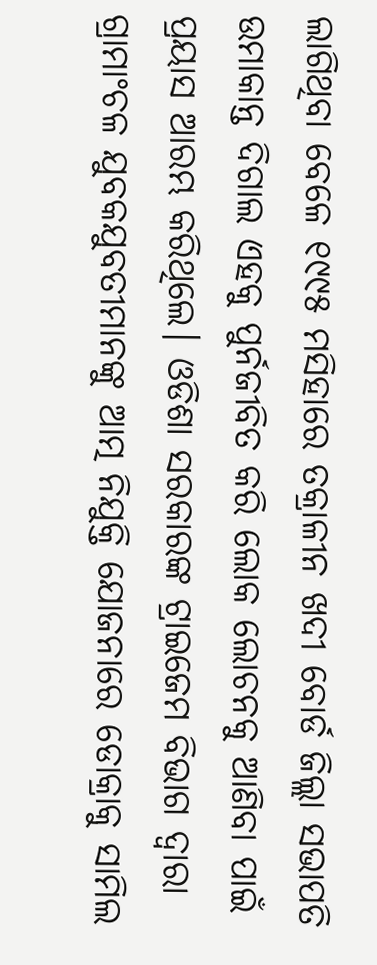ଲାଗିଥିବା ବେଳେ ୧୯୯୫ ମସିହାରେ ତକ୍ରାଳୀନ ଖଦୀ ବୋର୍ଡ ଜିଲ୍ଲା ସଭାପତି ଉମାକାନ୍ତ ଦିଗାଲ ଏହକୁ ପୁର୍ନଜୀବିତ କରି ଲୋକ ଲୋଚନକୁ ଆଣିବା ପାଇଁ ପ୍ରୟାସ ଆରମ୍ଭ କରିଥିଲେ। ଓଡିଶା ସରକାରଙ୍କ ଟ୍ରାଇଜେମ ବିଭାଗ ଦ୍ୱାରା ଗ୍ରାମାଂଚଳ ଯୁବକଯୁବତୀମାନଙ୍କୁ ଆତ୍ମ ନିଯୁକ୍ତି ଯୋଜନାରେ ଡୋକ୍ରାକୁ ସାମିଲ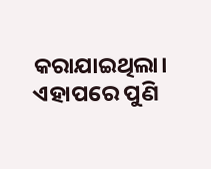କରାଯାଇଥିଲା। ଏହାପରେ ପୁଣି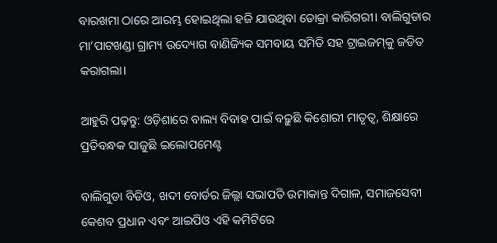ବାରଖମା ଠାରେ ଆରମ୍ଭ ହୋଇଥିଲା ହଜି ଯାଉଥିବା ଡୋକ୍ରା କାରିଗରୀ। ବାଲିଗୁଡାର ମା’ପାଟଖଣ୍ଡା ଗ୍ରାମ୍ୟ ଉଦ୍ୟୋଗ ବାଣିଜ୍ୟିକ ସମବାୟ ସମିତି ସହ ଟ୍ରାଇଜମ୍‌କୁ ଜଡିତ କରାଗଲା।

ଆହୁରି ପଢ଼ନ୍ତୁ: ଓଡ଼ିଶାରେ ବାଲ୍ୟ ବିବାହ ପାଇଁ ବଢ଼ୁଛି କିଶୋରୀ ମାତୃତ୍ୱ, ଶିକ୍ଷାରେ ପ୍ରତିବନ୍ଧକ ସାଜୁଛି ଇଲୋପମେଣ୍ଟ

ବାଲିଗୁଡା ବିଡିଓ, ଖଦୀ ବୋର୍ଡର ଜିଲ୍ଲା ସଭାପତି ଉମାକାନ୍ତ ଦିଗାଳ, ସମାଜସେବୀ କେଶବ ପ୍ରଧାନ ଏବଂ ଆଇପିଓ ଏହି କମିଟିରେ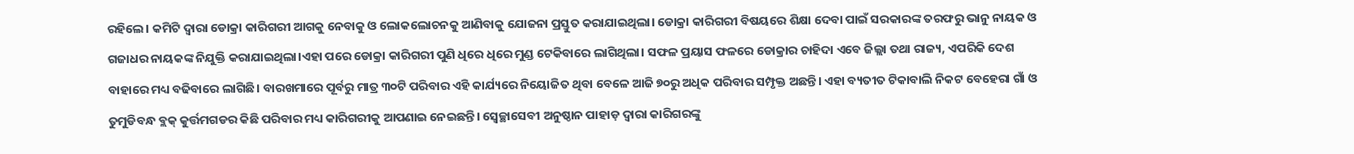ରହିଲେ। କମିଟି ଦ୍ୱାରା ଡୋକ୍ରା କାରିଗରୀ ଆଗକୁ ନେବାକୁ ଓ ଲୋକଲୋଚନକୁ ଆଣିବାକୁ ଯୋଜନା ପ୍ରସ୍ତୁତ କରାଯାଇଥିଲା। ଡୋକ୍ରା କାରିଗରୀ ବିଷୟରେ ଶିକ୍ଷା ଦେବା ପାଇଁ ସରକାରଙ୍କ ତରଫରୁ ଭାନୁ ନାୟକ ଓ ଗଜାଧର ନାୟକଙ୍କ ନିଯୁକ୍ତି କରାଯାଇଥିଲା।ଏହା ପରେ ଡୋକ୍ରା କାରିଗରୀ ପୁଣି ଧିରେ ଧିରେ ମୁଣ୍ଡ ଟେକିବାରେ ଲାଗିଥିଲା। ସଫଳ ପ୍ରୟାସ ଫଳରେ ଡୋକ୍ରାର ଚାହିଦା ଏବେ ଜିଲ୍ଲା ତଥା ରାଜ୍ୟ, ଏପରିକି ଦେଶ ବାହାରେ ମଧ୍ୟ ବଢିବାରେ ଲାଗିଛି। ବାରଖମାରେ ପୂର୍ବରୁ ମାତ୍ର ୩୦ଟି ପରିବାର ଏହି କାର୍ଯ୍ୟରେ ନିୟୋଜିତ ଥିବା ବେଳେ ଆଜି ୭୦ରୁ ଅଧିକ ପରିବାର ସମ୍ପୃକ୍ତ ଅଛନ୍ତି। ଏହା ବ୍ୟତୀତ ଟିକାବାଲି ନିକଟ ବେହେରା ଗାଁ ଓ ତୁମୁଡିବନ୍ଧ ବ୍ଲକ୍‌ କୁର୍ତ୍ତମଗଡର କିଛି ପରିବାର ମଧ୍ୟ କାରିଗରୀକୁ ଆପଣାଇ ନେଇଛନ୍ତି। ସ୍ୱେଚ୍ଛାସେବୀ ଅନୁଷ୍ଠାନ ପାହାଡ଼ ଦ୍ୱାରା କାରିଗରଙ୍କୁ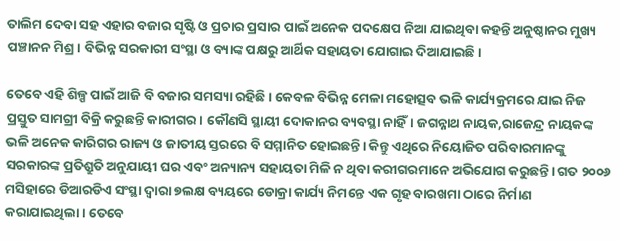ତାଲିମ ଦେବା ସହ ଏହାର ବଜାର ସୃଷ୍ଟି ଓ ପ୍ରଚାର ପ୍ରସାର ପାଇଁ ଅନେକ ପଦକ୍ଷେପ ନିଆ ଯାଇଥିବା କହନ୍ତି ଅନୁଷ୍ଠାନର ମୁଖ୍ୟ ପଞ୍ଚାନନ ମିଶ୍ର। ବିଭିନ୍ନ ସରକାରୀ ସଂସ୍ଥା ଓ ବ୍ୟାଙ୍କ ପକ୍ଷରୁ ଆର୍ଥିକ ସହାୟତା ଯୋଗାଇ ଦିଆଯାଇଛି।

ତେବେ ଏହି ଶିଳ୍ପ ପାଇଁ ଆଜି ବି ବଜାର ସମସ୍ୟା ରହିଛି। କେବଳ ବିଭିନ୍ନ ମେଳା ମହୋତ୍ସବ ଭଳି କାର୍ଯ୍ୟକ୍ରମରେ ଯାଇ ନିଜ ପ୍ରସ୍ତୁତ ସାମଗ୍ରୀ ବିକ୍ରି କରୁଛନ୍ତି କାରୀଗର। କୌଣସି ସ୍ଥାୟୀ ଦୋକାନର ବ୍ୟବସ୍ଥା ନାହିଁ। ଜଗନ୍ନାଥ ନାୟକ,ରାଜେନ୍ଦ୍ର ନାୟକଙ୍କ ଭଳି ଅନେକ କାରିଗର ରାଜ୍ୟ ଓ ଜାତୀୟ ସ୍ତରରେ ବି ସମ୍ମାନିତ ହୋଇଛନ୍ତି। କିନ୍ତୁ ଏଥିରେ ନିୟୋଜିତ ପରିବାରମାନଙ୍କୁ ସରକାରଙ୍କ ପ୍ରତିଶ୍ରୁତି ଅନୁଯାୟୀ ଘର ଏବଂ ଅନ୍ୟାନ୍ୟ ସହାୟତା ମିଳି ନ ଥିବା କରୀଗରମାନେ ଅଭିଯୋଗ କରୁଛନ୍ତି। ଗତ ୨୦୦୬ ମସିହାରେ ଡିଆରଡିଏ ସଂସ୍ଥା ଦ୍ୱାରା ୭ଲକ୍ଷ ବ୍ୟୟରେ ଡୋକ୍ରା କାର୍ଯ୍ୟ ନିମନ୍ତେ ଏକ ଗୃହ ବାରଖମା ଠାରେ ନିର୍ମାଣ କରାଯାଇଥିଲା। ତେବେ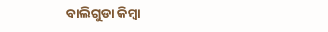ବାଲିଗୁଡା କିମ୍ୱା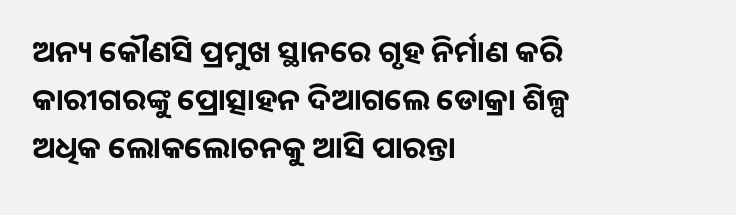ଅନ୍ୟ କୌଣସି ପ୍ରମୁଖ ସ୍ଥାନରେ ଗୃହ ନିର୍ମାଣ କରି କାରୀଗରଙ୍କୁ ପ୍ରୋତ୍ସାହନ ଦିଆଗଲେ ଡୋକ୍ରା ଶିଳ୍ପ ଅଧିକ ଲୋକଲୋଚନକୁ ଆସି ପାରନ୍ତା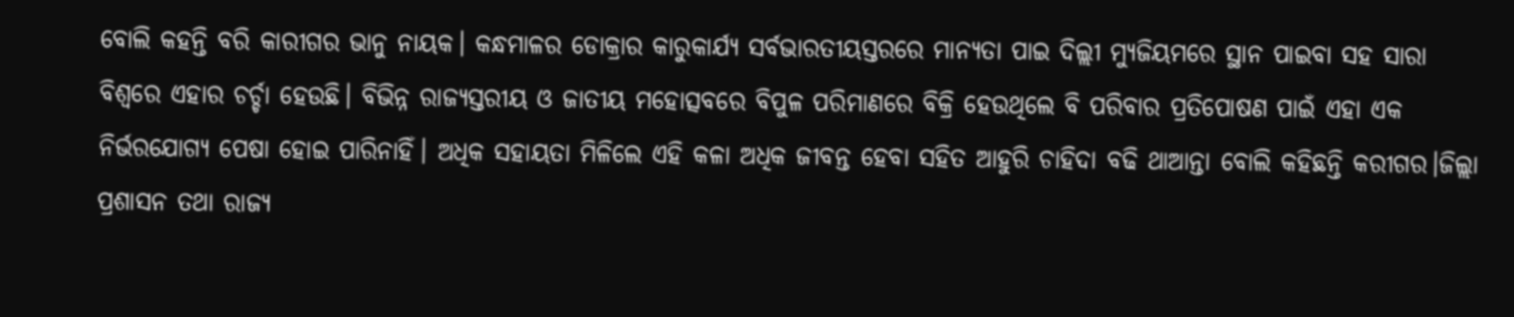ବୋଲି କହନ୍ତି ବରି କାରୀଗର ଭାନୁ ନାୟକ। କନ୍ଧମାଳର ଡୋକ୍ରାର କାରୁକାର୍ଯ୍ୟ ସର୍ବଭାରତୀୟସ୍ତରରେ ମାନ୍ୟତା ପାଇ ଦିଲ୍ଲୀ ମ୍ୟୁଜିୟମରେ ସ୍ଥାନ ପାଇବା ସହ ସାରା ବିଶ୍ୱରେ ଏହାର ଚର୍ଚ୍ଚା ହେଉଛି। ବିଭିନ୍ନ ରାଜ୍ୟସ୍ତରୀୟ ଓ ଜାତୀୟ ମହୋତ୍ସବରେ ବିପୁଳ ପରିମାଣରେ ବିକ୍ରି ହେଉଥିଲେ ବି ପରିବାର ପ୍ରତିପୋଷଣ ପାଇଁ ଏହା ଏକ ନିର୍ଭରଯୋଗ୍ୟ ପେଷା ହୋଇ ପାରିନାହିଁ। ଅଧିକ ସହାୟତା ମିଳିଲେ ଏହି କଳା ଅଧିକ ଜୀବନ୍ତ ହେବା ସହିତ ଆହୁରି ଚାହିଦା ବଢି ଥାଆନ୍ତା ବୋଲି କହିଛନ୍ତି କରୀଗର।ଜିଲ୍ଲା ପ୍ରଶାସନ ତଥା ରାଜ୍ୟ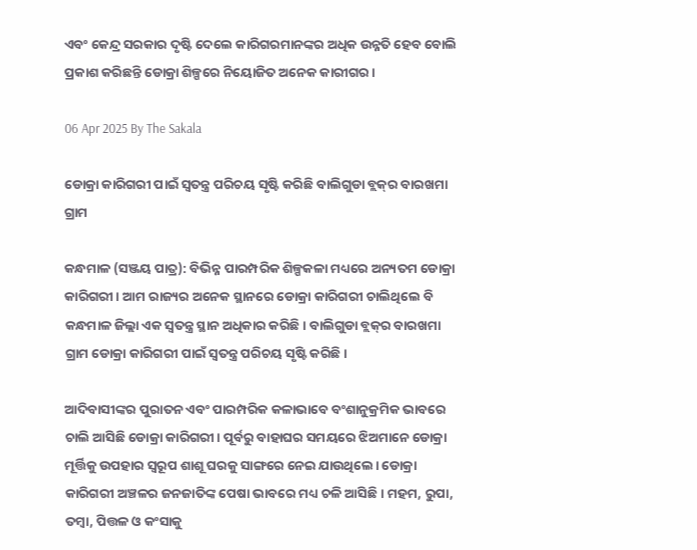ଏବଂ କେନ୍ଦ୍ର ସରକାର ଦୃଷ୍ଟି ଦେଲେ କାରିଗରମାନଙ୍କର ଅଧିକ ଉନ୍ନତି ହେବ ବୋଲି ପ୍ରକାଶ କରିଛନ୍ତି ଡୋକ୍ରା ଶିଳ୍ପରେ ନିୟୋଜିତ ଅନେକ କାରୀଗର।

06 Apr 2025 By The Sakala

ଡୋକ୍ରା କାରିଗରୀ ପାଇଁ ସ୍ୱତନ୍ତ୍ର ପରିଚୟ ସୃଷ୍ଟି କରିଛି ବାଲିଗୁଡା ବ୍ଲକ୍‌ର ବାରଖମା ଗ୍ରାମ

କନ୍ଧମାଳ (ସଞ୍ଜୟ ପାତ୍ର): ବିଭିନ୍ନ ପାରମ୍ପରିକ ଶିଳ୍ପକଳା ମଧ୍ୟରେ ଅନ୍ୟତମ ଡୋକ୍ରା କାରିଗରୀ। ଆମ ରାଜ୍ୟର ଅନେକ ସ୍ଥାନରେ ଡୋକ୍ରା କାରିଗରୀ ଚାଲିଥିଲେ ବି କନ୍ଧମାଳ ଜିଲ୍ଲା ଏକ ସ୍ୱତନ୍ତ୍ର ସ୍ଥାନ ଅଧିକାର କରିଛି। ବାଲିଗୁଡା ବ୍ଲକ୍‌ର ବାରଖମା ଗ୍ରାମ ଡୋକ୍ରା କାରିଗରୀ ପାଇଁ ସ୍ୱତନ୍ତ୍ର ପରିଚୟ ସୃଷ୍ଟି କରିଛି।

ଆଦିବାସୀଙ୍କର ପୁରାତନ ଏବଂ ପାରମ୍ପରିକ କଳାଭାବେ ବଂଶାନୁକ୍ରମିକ ଭାବରେ ଚାଲି ଆସିଛି ଡୋକ୍ରା କାରିଗରୀ। ପୂର୍ବରୁ ବାହାଘର ସମୟରେ ଝିଅମାନେ ଡୋକ୍ରା ମୂର୍ତ୍ତିକୁ ଉପହାର ସ୍ୱରୂପ ଶାଶୂ ଘରକୁ ସାଙ୍ଗରେ ନେଇ ଯାଉଥିଲେ। ଡୋକ୍ରା କାରିଗରୀ ଅଞ୍ଚଳର ଜନଜାତିଙ୍କ ପେଷା ଭାବରେ ମଧ୍ୟ ଚଳି ଆସିଛି। ମହମ, ରୁପା, ତମ୍ୱା, ପିତ୍ତଳ ଓ କଂସାକୁ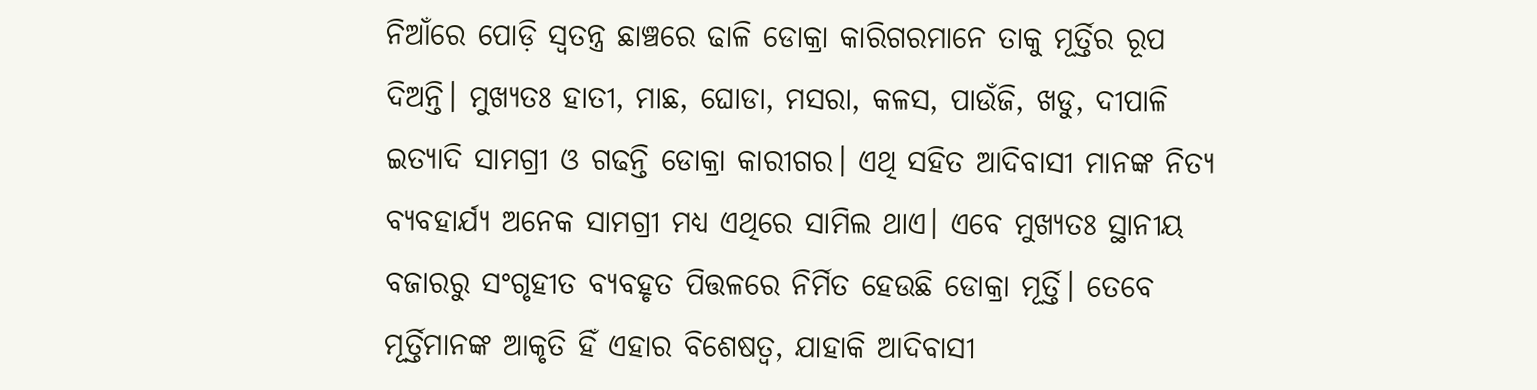ନିଆଁରେ ପୋଡ଼ି ସ୍ୱତନ୍ତ୍ର ଛାଞ୍ଚରେ ଢାଳି ଡୋକ୍ରା କାରିଗରମାନେ ତାକୁ ମୂର୍ତ୍ତିର ରୂପ ଦିଅନ୍ତି। ମୁଖ୍ୟତଃ ହାତୀ, ମାଛ, ଘୋଡା, ମସରା, କଳସ, ପାଉଁଜି, ଖଡୁ, ଦୀପାଳି ଇତ୍ୟାଦି ସାମଗ୍ରୀ ଓ ଗଢନ୍ତି ଡୋକ୍ରା କାରୀଗର। ଏଥି ସହିତ ଆଦିବାସୀ ମାନଙ୍କ ନିତ୍ୟ ବ୍ୟବହାର୍ଯ୍ୟ ଅନେକ ସାମଗ୍ରୀ ମଧ୍ୟ ଏଥିରେ ସାମିଲ ଥାଏ। ଏବେ ମୁଖ୍ୟତଃ ସ୍ଥାନୀୟ ବଜାରରୁ ସଂଗୃହୀତ ବ୍ୟବହୃତ ପିତ୍ତଳରେ ନିର୍ମିତ ହେଉଛି ଡୋକ୍ରା ମୂର୍ତ୍ତି। ତେବେ ମୂର୍ତ୍ତିମାନଙ୍କ ଆକୃତି ହିଁ ଏହାର ବିଶେଷତ୍ୱ, ଯାହାକି ଆଦିବାସୀ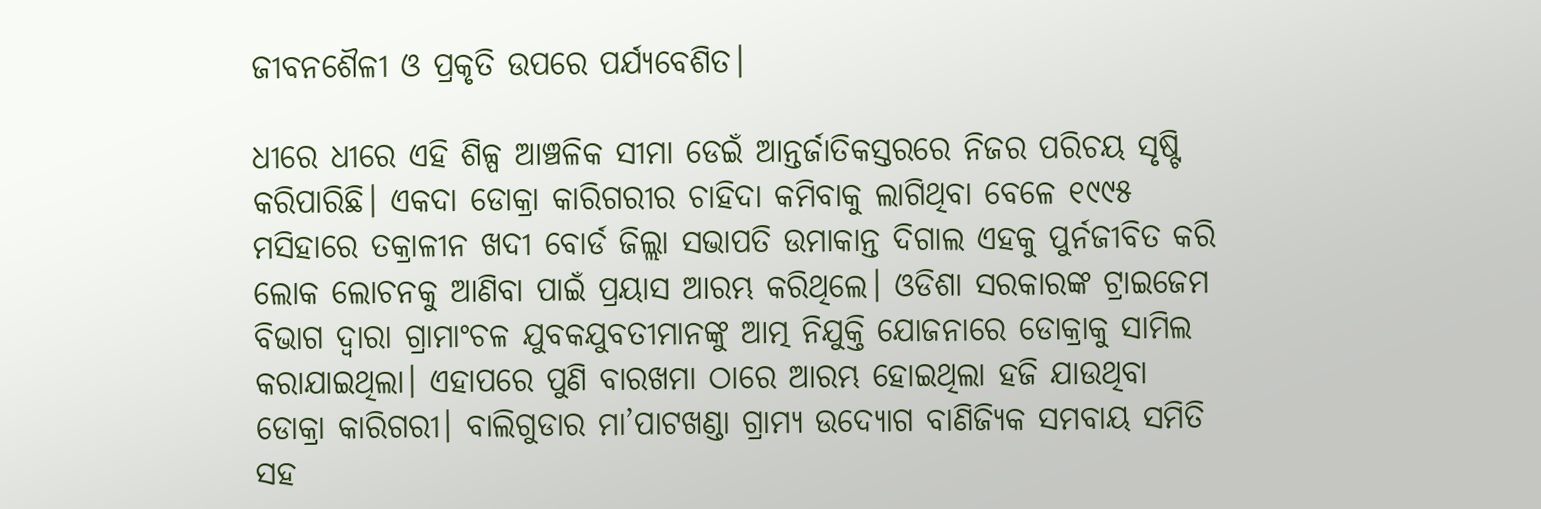ଜୀବନଶୈଳୀ ଓ ପ୍ରକୃତି ଉପରେ ପର୍ଯ୍ୟବେଶିତ।

ଧୀରେ ଧୀରେ ଏହି ଶିଳ୍ପ ଆଞ୍ଚଳିକ ସୀମା ଡେଇଁ ଆନ୍ତର୍ଜାତିକସ୍ତରରେ ନିଜର ପରିଚୟ ସୃଷ୍ଟି କରିପାରିଛି। ଏକଦା ଡୋକ୍ରା କାରିଗରୀର ଚାହିଦା କମିବାକୁ ଲାଗିଥିବା ବେଳେ ୧୯୯୫ ମସିହାରେ ତକ୍ରାଳୀନ ଖଦୀ ବୋର୍ଡ ଜିଲ୍ଲା ସଭାପତି ଉମାକାନ୍ତ ଦିଗାଲ ଏହକୁ ପୁର୍ନଜୀବିତ କରି ଲୋକ ଲୋଚନକୁ ଆଣିବା ପାଇଁ ପ୍ରୟାସ ଆରମ୍ଭ କରିଥିଲେ। ଓଡିଶା ସରକାରଙ୍କ ଟ୍ରାଇଜେମ ବିଭାଗ ଦ୍ୱାରା ଗ୍ରାମାଂଚଳ ଯୁବକଯୁବତୀମାନଙ୍କୁ ଆତ୍ମ ନିଯୁକ୍ତି ଯୋଜନାରେ ଡୋକ୍ରାକୁ ସାମିଲ କରାଯାଇଥିଲା। ଏହାପରେ ପୁଣି ବାରଖମା ଠାରେ ଆରମ୍ଭ ହୋଇଥିଲା ହଜି ଯାଉଥିବା ଡୋକ୍ରା କାରିଗରୀ। ବାଲିଗୁଡାର ମା’ପାଟଖଣ୍ଡା ଗ୍ରାମ୍ୟ ଉଦ୍ୟୋଗ ବାଣିଜ୍ୟିକ ସମବାୟ ସମିତି ସହ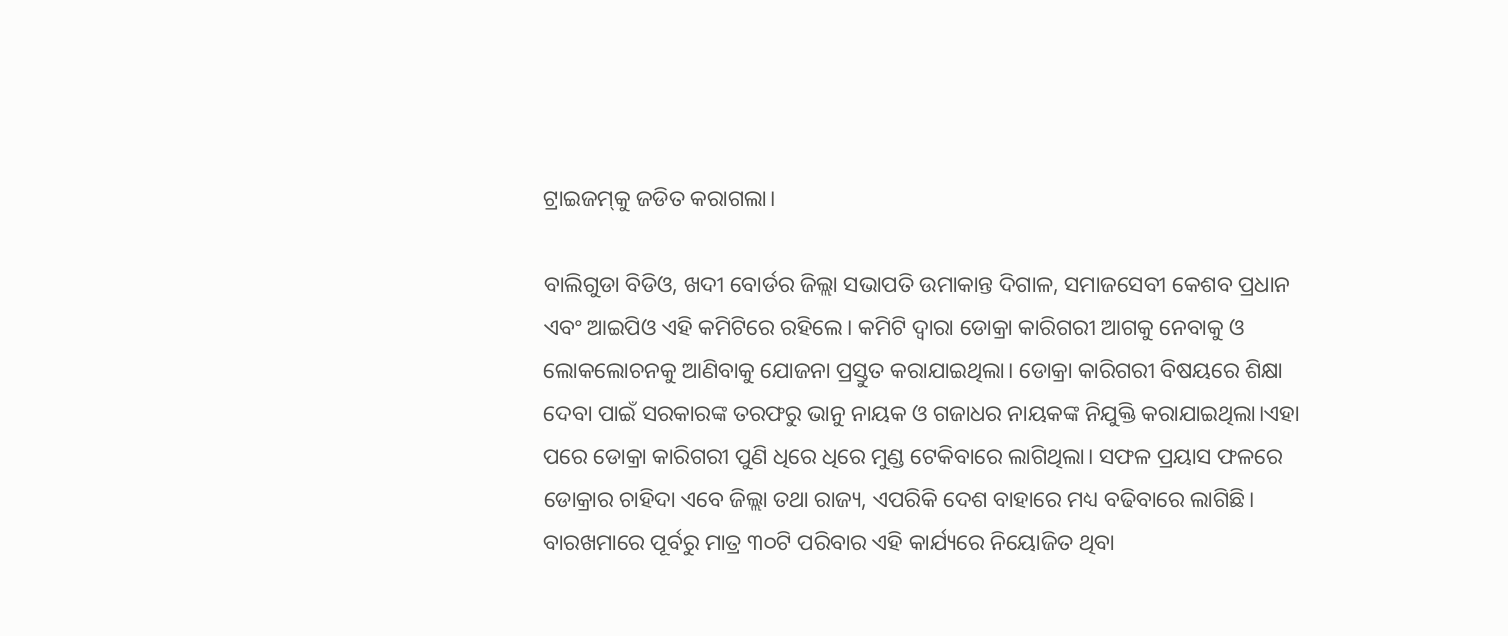ଟ୍ରାଇଜମ୍‌କୁ ଜଡିତ କରାଗଲା।

ବାଲିଗୁଡା ବିଡିଓ, ଖଦୀ ବୋର୍ଡର ଜିଲ୍ଲା ସଭାପତି ଉମାକାନ୍ତ ଦିଗାଳ, ସମାଜସେବୀ କେଶବ ପ୍ରଧାନ ଏବଂ ଆଇପିଓ ଏହି କମିଟିରେ ରହିଲେ। କମିଟି ଦ୍ୱାରା ଡୋକ୍ରା କାରିଗରୀ ଆଗକୁ ନେବାକୁ ଓ ଲୋକଲୋଚନକୁ ଆଣିବାକୁ ଯୋଜନା ପ୍ରସ୍ତୁତ କରାଯାଇଥିଲା। ଡୋକ୍ରା କାରିଗରୀ ବିଷୟରେ ଶିକ୍ଷା ଦେବା ପାଇଁ ସରକାରଙ୍କ ତରଫରୁ ଭାନୁ ନାୟକ ଓ ଗଜାଧର ନାୟକଙ୍କ ନିଯୁକ୍ତି କରାଯାଇଥିଲା।ଏହା ପରେ ଡୋକ୍ରା କାରିଗରୀ ପୁଣି ଧିରେ ଧିରେ ମୁଣ୍ଡ ଟେକିବାରେ ଲାଗିଥିଲା। ସଫଳ ପ୍ରୟାସ ଫଳରେ ଡୋକ୍ରାର ଚାହିଦା ଏବେ ଜିଲ୍ଲା ତଥା ରାଜ୍ୟ, ଏପରିକି ଦେଶ ବାହାରେ ମଧ୍ୟ ବଢିବାରେ ଲାଗିଛି। ବାରଖମାରେ ପୂର୍ବରୁ ମାତ୍ର ୩୦ଟି ପରିବାର ଏହି କାର୍ଯ୍ୟରେ ନିୟୋଜିତ ଥିବା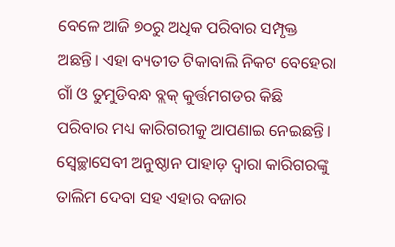ବେଳେ ଆଜି ୭୦ରୁ ଅଧିକ ପରିବାର ସମ୍ପୃକ୍ତ ଅଛନ୍ତି। ଏହା ବ୍ୟତୀତ ଟିକାବାଲି ନିକଟ ବେହେରା ଗାଁ ଓ ତୁମୁଡିବନ୍ଧ ବ୍ଲକ୍‌ କୁର୍ତ୍ତମଗଡର କିଛି ପରିବାର ମଧ୍ୟ କାରିଗରୀକୁ ଆପଣାଇ ନେଇଛନ୍ତି। ସ୍ୱେଚ୍ଛାସେବୀ ଅନୁଷ୍ଠାନ ପାହାଡ଼ ଦ୍ୱାରା କାରିଗରଙ୍କୁ ତାଲିମ ଦେବା ସହ ଏହାର ବଜାର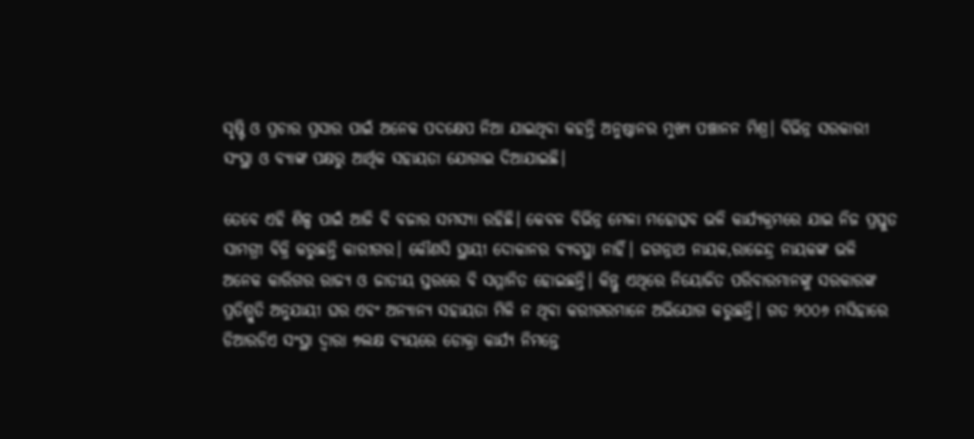ସୃଷ୍ଟି ଓ ପ୍ରଚାର ପ୍ରସାର ପାଇଁ ଅନେକ ପଦକ୍ଷେପ ନିଆ ଯାଇଥିବା କହନ୍ତି ଅନୁଷ୍ଠାନର ମୁଖ୍ୟ ପଞ୍ଚାନନ ମିଶ୍ର। ବିଭିନ୍ନ ସରକାରୀ ସଂସ୍ଥା ଓ ବ୍ୟାଙ୍କ ପକ୍ଷରୁ ଆର୍ଥିକ ସହାୟତା ଯୋଗାଇ ଦିଆଯାଇଛି।

ତେବେ ଏହି ଶିଳ୍ପ ପାଇଁ ଆଜି ବି ବଜାର ସମସ୍ୟା ରହିଛି। କେବଳ ବିଭିନ୍ନ ମେଳା ମହୋତ୍ସବ ଭଳି କାର୍ଯ୍ୟକ୍ରମରେ ଯାଇ ନିଜ ପ୍ରସ୍ତୁତ ସାମଗ୍ରୀ ବିକ୍ରି କରୁଛନ୍ତି କାରୀଗର। କୌଣସି ସ୍ଥାୟୀ ଦୋକାନର ବ୍ୟବସ୍ଥା ନାହିଁ। ଜଗନ୍ନାଥ ନାୟକ,ରାଜେନ୍ଦ୍ର ନାୟକଙ୍କ ଭଳି ଅନେକ କାରିଗର ରାଜ୍ୟ ଓ ଜାତୀୟ ସ୍ତରରେ ବି ସମ୍ମାନିତ ହୋଇଛନ୍ତି। କିନ୍ତୁ ଏଥିରେ ନିୟୋଜିତ ପରିବାରମାନଙ୍କୁ ସରକାରଙ୍କ ପ୍ରତିଶ୍ରୁତି ଅନୁଯାୟୀ ଘର ଏବଂ ଅନ୍ୟାନ୍ୟ ସହାୟତା ମିଳି ନ ଥିବା କରୀଗରମାନେ ଅଭିଯୋଗ କରୁଛନ୍ତି। ଗତ ୨୦୦୬ ମସିହାରେ ଡିଆରଡିଏ ସଂସ୍ଥା ଦ୍ୱାରା ୭ଲକ୍ଷ ବ୍ୟୟରେ ଡୋକ୍ରା କାର୍ଯ୍ୟ ନିମନ୍ତେ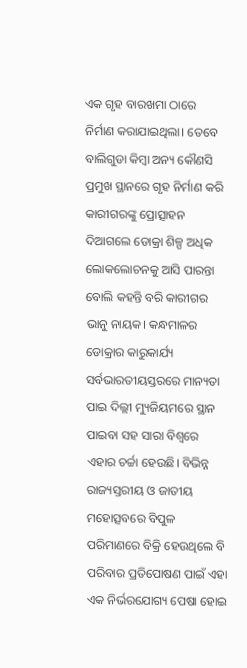ଏକ ଗୃହ ବାରଖମା ଠାରେ ନିର୍ମାଣ କରାଯାଇଥିଲା। ତେବେ ବାଲିଗୁଡା କିମ୍ୱା ଅନ୍ୟ କୌଣସି ପ୍ରମୁଖ ସ୍ଥାନରେ ଗୃହ ନିର୍ମାଣ କରି କାରୀଗରଙ୍କୁ ପ୍ରୋତ୍ସାହନ ଦିଆଗଲେ ଡୋକ୍ରା ଶିଳ୍ପ ଅଧିକ ଲୋକଲୋଚନକୁ ଆସି ପାରନ୍ତା ବୋଲି କହନ୍ତି ବରି କାରୀଗର ଭାନୁ ନାୟକ। କନ୍ଧମାଳର ଡୋକ୍ରାର କାରୁକାର୍ଯ୍ୟ ସର୍ବଭାରତୀୟସ୍ତରରେ ମାନ୍ୟତା ପାଇ ଦିଲ୍ଲୀ ମ୍ୟୁଜିୟମରେ ସ୍ଥାନ ପାଇବା ସହ ସାରା ବିଶ୍ୱରେ ଏହାର ଚର୍ଚ୍ଚା ହେଉଛି। ବିଭିନ୍ନ ରାଜ୍ୟସ୍ତରୀୟ ଓ ଜାତୀୟ ମହୋତ୍ସବରେ ବିପୁଳ ପରିମାଣରେ ବିକ୍ରି ହେଉଥିଲେ ବି ପରିବାର ପ୍ରତିପୋଷଣ ପାଇଁ ଏହା ଏକ ନିର୍ଭରଯୋଗ୍ୟ ପେଷା ହୋଇ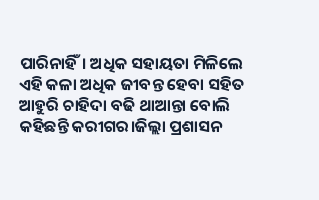ପାରିନାହିଁ। ଅଧିକ ସହାୟତା ମିଳିଲେ ଏହି କଳା ଅଧିକ ଜୀବନ୍ତ ହେବା ସହିତ ଆହୁରି ଚାହିଦା ବଢି ଥାଆନ୍ତା ବୋଲି କହିଛନ୍ତି କରୀଗର।ଜିଲ୍ଲା ପ୍ରଶାସନ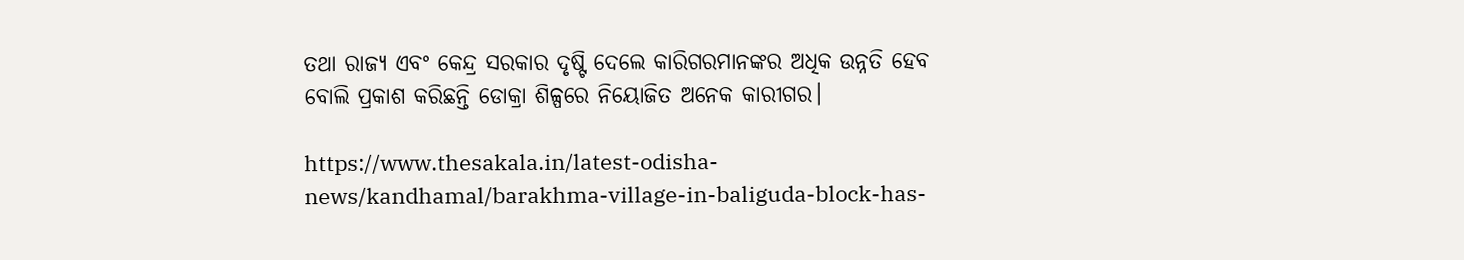ତଥା ରାଜ୍ୟ ଏବଂ କେନ୍ଦ୍ର ସରକାର ଦୃଷ୍ଟି ଦେଲେ କାରିଗରମାନଙ୍କର ଅଧିକ ଉନ୍ନତି ହେବ ବୋଲି ପ୍ରକାଶ କରିଛନ୍ତି ଡୋକ୍ରା ଶିଳ୍ପରେ ନିୟୋଜିତ ଅନେକ କାରୀଗର।

https://www.thesakala.in/latest-odisha-news/kandhamal/barakhma-village-in-baliguda-block-has-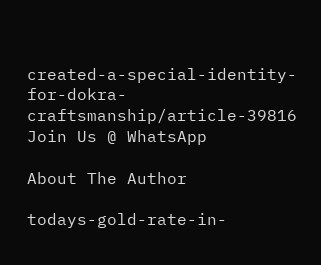created-a-special-identity-for-dokra-craftsmanship/article-39816
Join Us @ WhatsApp

About The Author

todays-gold-rate-in-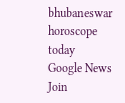bhubaneswar
horoscope today
Google News
Join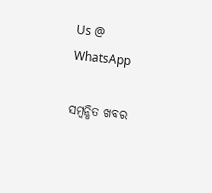Us @ WhatsApp

ସମ୍ବନ୍ଧିତ ଖବର